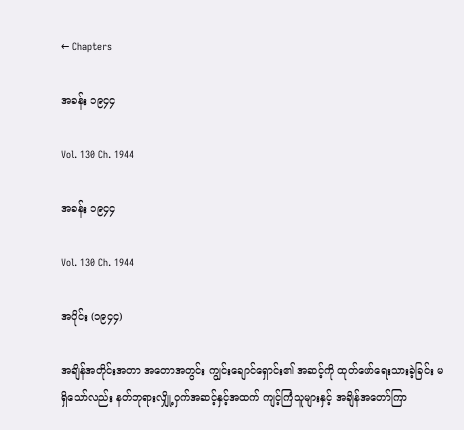← Chapters

အခန်း ၁၉၄၄

Vol. 130 Ch. 1944

အခန်း ၁၉၄၄

Vol. 130 Ch. 1944

အပိုင်း (၁၉၄၄)

အချိန်အတိုင်းအတာ အတောအတွင်း ကျွင်းချောင်ရှောင်း၏ အဆင့်ကို ထုတ်ဖော်ရေးသားခဲ့ခြင်း မရှိသော်လည်း နတ်ဘုရားလျှို့ဝှက်အဆင့်နှင့်အထက် ကျင့်ကြံသူများနှင့် အချိန်အတော်ကြာ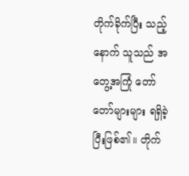တိုက်ခိုက်ပြီး သည့်နောက် သူသည် အတွေ့အကြုံ တော်တော်များများ ရရှိခဲ့ပြီးဖြစ်၏။ တိုက်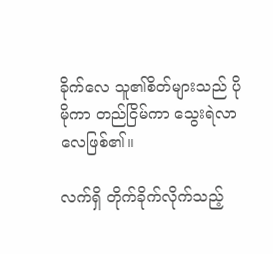ခိုက်လေ သူ၏စိတ်များသည် ပိုမိုကာ တည်ငြိမ်ကာ သွေးရဲလာလေဖြစ်၏။

လက်ရှိ တိုက်ခိုက်လိုက်သည့်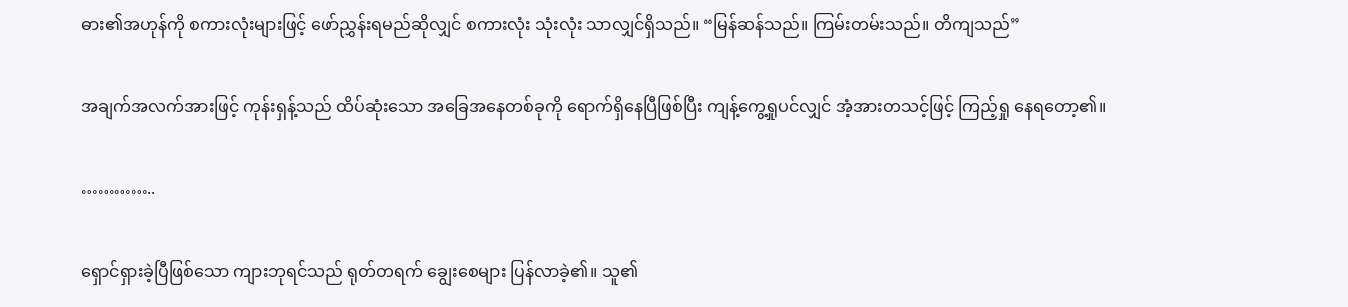ဓား၏အဟုန်ကို စကားလုံးများဖြင့် ဖော်ညွှန်းရမည်ဆိုလျှင် စကားလုံး သုံးလုံး သာလျှင်ရှိသည်။ “မြန်ဆန်သည်။ ကြမ်းတမ်းသည်။ တိကျသည်”

အချက်အလက်အားဖြင့် ကုန်းရှန့်သည် ထိပ်ဆုံးသော အခြေအနေတစ်ခုကို ရောက်ရှိနေပြီဖြစ်ပြီး ကျန့်ကွေ့ရှုပင်လျှင် အံ့အားတသင့်ဖြင့် ကြည့်ရှု နေရတော့၏။

…………..

ရှောင်ရှားခဲ့ပြီဖြစ်သော ကျားဘုရင်သည် ရုတ်တရက် ချွေးစေများ ပြန်လာခဲ့၏။ သူ၏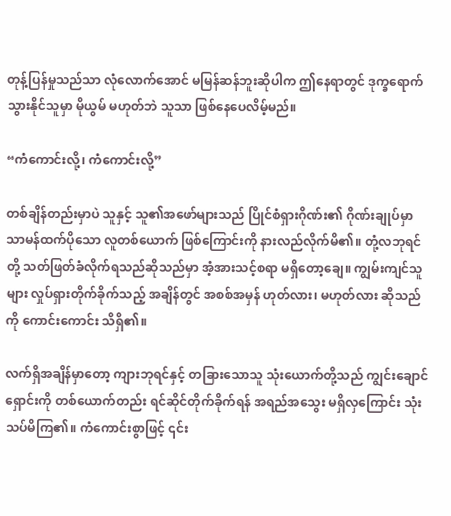တုန့်ပြန်မှုသည်သာ လုံလောက်အောင် မမြန်ဆန်ဘူးဆိုပါက ဤနေရာတွင် ဒုက္ခရောက်သွားနိုင်သူမှာ မိုယွမ် မဟုတ်ဘဲ သူသာ ဖြစ်နေပေလိမ့်မည်။

“ကံကောင်းလို့၊ ကံကောင်းလို့”

တစ်ချိန်တည်းမှာပဲ သူနှင့် သူ၏အဖော်များသည် ပြိုင်စံရှားဂိုဏ်း၏ ဂိုဏ်းချုပ်မှာ သာမန်ထက်ပိုသော လူတစ်ယောက် ဖြစ်ကြောင်းကို နားလည်လိုက်မိ၏။ တုံ့လဘုရင်တို့ သတ်ဖြတ်ခံလိုက်ရသည်ဆိုသည်မှာ အံ့အားသင့်စရာ မရှိတော့ချေ။ ကျွမ်းကျင်သူများ လှုပ်ရှားတိုက်ခိုက်သည့် အချိန်တွင် အစစ်အမှန် ဟုတ်လား၊ မဟုတ်လား ဆိုသည်ကို ကောင်းကောင်း သိရှိ၏။

လက်ရှိအချိန်မှာတော့ ကျားဘုရင်နှင့် တခြားသောသူ သုံးယောက်တို့သည် ကျွင်းချောင်ရှောင်းကို တစ်ယောက်တည်း ရင်ဆိုင်တိုက်ခိုက်ရန် အရည်အသွေး မရှိလှကြောင်း သုံးသပ်မိကြ၏။ ကံကောင်းစွာဖြင့် ၎င်း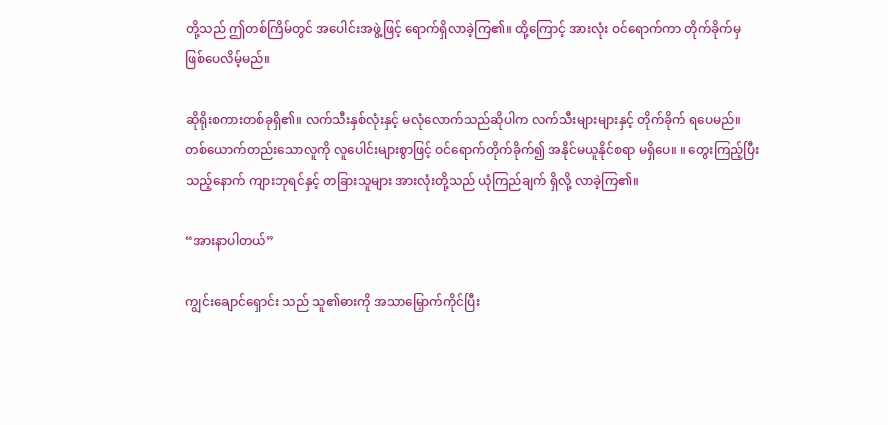တို့သည် ဤတစ်ကြိမ်တွင် အပေါင်းအဖွဲ့ဖြင့် ရောက်ရှိလာခဲ့ကြ၏။ ထို့ကြောင့် အားလုံး ဝင်ရောက်ကာ တိုက်ခိုက်မှ ဖြစ်ပေလိမ့်မည်။

ဆိုရိုးစကားတစ်ခုရှိ၏။ လက်သီးနှစ်လုံးနှင့် မလုံလောက်သည်ဆိုပါက လက်သီးများများနှင့် တိုက်ခိုက် ရပေမည်။ တစ်ယောက်တည်းသောလူကို လူပေါင်းများစွာဖြင့် ဝင်ရောက်တိုက်ခိုက်၍ အနိုင်မယူနိုင်စရာ မရှိပေ။ ။ တွေးကြည့်ပြီးသည့်နောက် ကျားဘုရင်နှင့် တခြားသူများ အားလုံးတို့သည် ယုံကြည်ချက် ရှိလို့ လာခဲ့ကြ၏။

“အားနာပါတယ်”

ကျွင်းချောင်ရှောင်း သည် သူ၏ဓားကို အသာမြှောက်ကိုင်ပြီး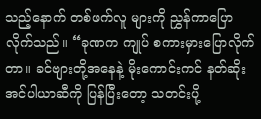သည့်နောက် တစ်ဖက်လူ များကို ညွှန်ကာပြောလိုက်သည်။ “ခုဏက ကျုပ် စကားမှားပြောလိုက်တာ။ ခင်ဗျားတို့အနေနဲ့ မိုးကောင်းကင် နတ်ဆိုးအင်ပါယာဆီကို ပြန်ပြီးတော့ သတင်းပို့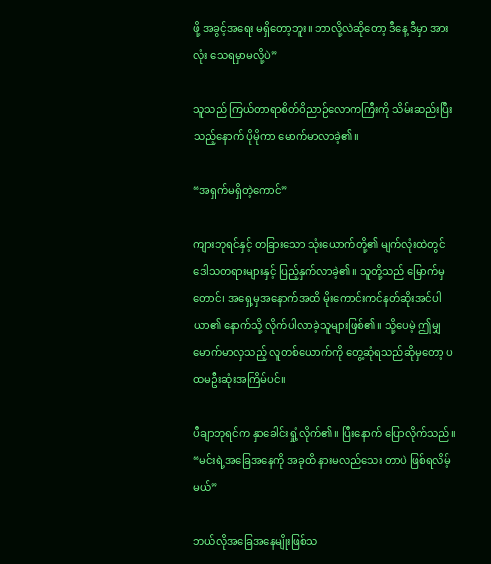ဖို့ အခွင့်အရေး မရှိတော့ဘူး။ ဘာလို့လဲဆိုတော့ ဒီနေ့ ဒီမှာ အားလုံး သေရမှာမလို့ပဲ”

သူသည် ကြယ်တာရာစိတ်ဝိညာဉ်လောကကြီးကို သိမ်းဆည်းပြီးသည့်နောက် ပိုမိုကာ မောက်မာလာခဲ့၏။

“အရှက်မရှိတဲ့ကောင်”

ကျားဘုရင်နှင့် တခြားသော သုံးယောက်တို့၏ မျက်လုံးထဲတွင် ဒေါသတရားများနှင့် ပြည့်နှက်လာခဲ့၏။ သူတို့သည် မြောက်မှတောင်၊ အရှေ့မှအနောက်အထိ မိုးကောင်းကင်နတ်ဆိုးအင်ပါယာ၏ နောက်သို့ လိုက်ပါလာခဲ့သူများဖြစ်၏။ သို့ပေမဲ့ ဤမျှ မောက်မာလှသည့် လူတစ်ယောက်ကို တွေ့ဆုံရသည်ဆိုမှတော့ ပထမဦးဆုံးအကြိမ်ပင်။

ပီချာဘုရင်က နှာခေါင်းရှုံ့လိုက်၏။ ပြီးနောက် ပြောလိုက်သည်။ “မင်းရဲ့အခြေအနေကို အခုထိ နားမလည်သေး တာပဲ ဖြစ်ရလိမ့်မယ်”

ဘယ်လိုအခြေအနေမျိုးဖြစ်သ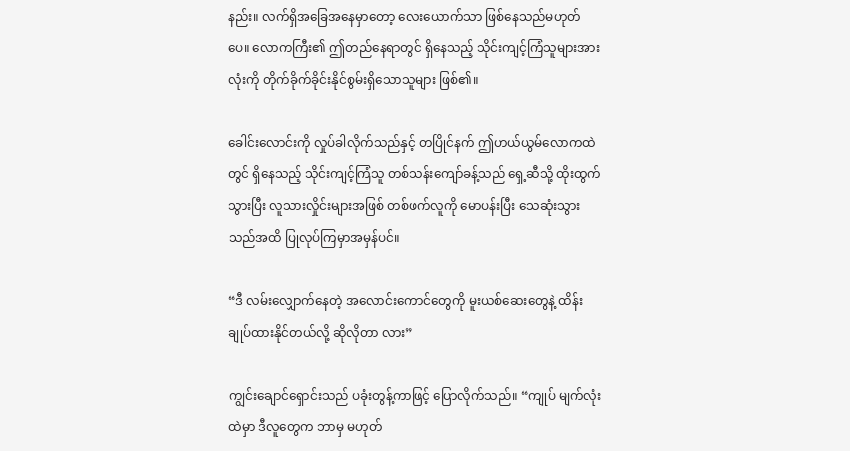နည်း။ လက်ရှိအခြေအနေမှာတော့ လေးယောက်သာ ဖြစ်နေသည်မဟုတ်ပေ။ လောကကြီး၏ ဤတည်နေရာတွင် ရှိနေသည့် သိုင်းကျင့်ကြံသူများအားလုံးကို တိုက်ခိုက်ခိုင်းနိုင်စွမ်းရှိသောသူများ ဖြစ်၏။

ခေါင်းလောင်းကို လှုပ်ခါလိုက်သည်နှင့် တပြိုင်နက် ဤဟယ်ယွမ်လောကထဲတွင် ရှိနေသည့် သိုင်းကျင့်ကြံသူ တစ်သန်းကျော်ခန့်သည် ရှေ့ဆီသို့ ထိုးထွက်သွားပြီး လူသားလှိုင်းများအဖြစ် တစ်ဖက်လူကို မောပန်းပြီး သေဆုံးသွားသည်အထိ ပြုလုပ်ကြမှာအမှန်ပင်။

“ဒီ လမ်းလျှောက်နေတဲ့ အလောင်းကောင်တွေကို မူးယစ်ဆေးတွေနဲ့ ထိန်းချုပ်ထားနိုင်တယ်လို့ ဆိုလိုတာ လား”

ကျွင်းချောင်ရှောင်းသည် ပခုံးတွန့်ကာဖြင့် ပြောလိုက်သည်။ “ကျုပ် မျက်လုံးထဲမှာ ဒီလူတွေက ဘာမှ မဟုတ်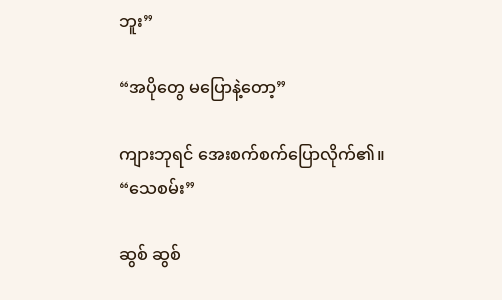ဘူး”

“အပိုတွေ မပြောနဲ့တော့”

ကျားဘုရင် အေးစက်စက်ပြောလိုက်၏။ “သေစမ်း”

ဆွစ် ဆွစ်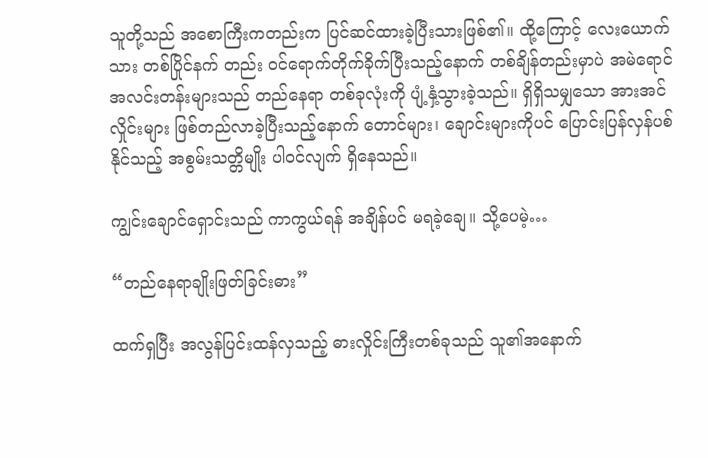သူတို့သည် အစောကြီးကတည်းက ပြင်ဆင်ထားခဲ့ပြီးသားဖြစ်၏။ ထို့ကြောင့် လေးယောက်သား တစ်ပြိုင်နက် တည်း ဝင်ရောက်တိုက်ခိုက်ပြီးသည့်နောက် တစ်ချိန်တည်းမှာပဲ အမဲရောင်အလင်းတန်းများသည် တည်နေရာ တစ်ခုလုံးကို ပျံ့နှံ့သွားခဲ့သည်။ ရှိရှိသမျှသော အားအင်လှိုင်းများ ဖြစ်တည်လာခဲ့ပြီးသည့်နောက် တောင်များ၊ ချောင်းများကိုပင် ပြောင်းပြန်လှန်ပစ်နိုင်သည့် အစွမ်းသတ္တိမျိုး ပါဝင်လျက် ရှိနေသည်။

ကျွင်းချောင်ရှောင်းသည် ကာကွယ်ရန် အချိန်ပင် မရခဲ့ချေ။ သို့ပေမဲ့…

“တည်နေရာချိုးဖြတ်ခြင်းဓား”

ထက်ရှပြီး အလွန်ပြင်းထန်လှသည့် ဓားလှိုင်းကြီးတစ်ခုသည် သူ၏အနောက်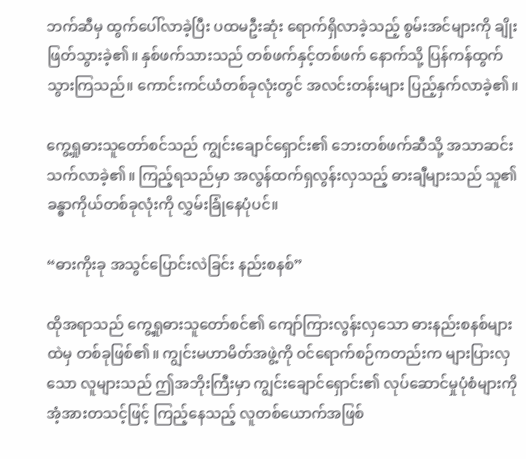ဘက်ဆီမှ ထွက်ပေါ်လာခဲ့ပြီး ပထမဦးဆုံး ရောက်ရှိလာခဲ့သည့် စွမ်းအင်များကို ချိုးဖြတ်သွားခဲ့၏။ နှစ်ဖက်သားသည် တစ်ဖက်နှင့်တစ်ဖက် နောက်သို့ ပြန်ကန်ထွက်သွားကြသည်။ ကောင်းကင်ယံတစ်ခုလုံးတွင် အလင်းတန်းများ ပြည့်နှက်လာခဲ့၏။

ကွေ့ရှုဓားသူတော်စင်သည် ကျွင်းချောင်ရှောင်း၏ ဘေးတစ်ဖက်ဆီသို့ အသာဆင်းသက်လာခဲ့၏။ ကြည့်ရသည်မှာ အလွန်ထက်ရှလွန်းလှသည့် ဓားချီများသည် သူ၏ခန္ဓာကိုယ်တစ်ခုလုံးကို လွှမ်းခြုံနေပုံပင်။

“ဓားကိုးခု အသွင်ပြောင်းလဲခြင်း နည်းစနစ်”

ထိုအရာသည် ကွေ့ရှုဓားသူတော်စင်၏ ကျော်ကြားလွန်းလှသော ဓားနည်းစနစ်များထဲမှ တစ်ခုဖြစ်၏။ ကျွင်းမဟာမိတ်အဖွဲ့ကို ဝင်ရောက်စဉ်ကတည်းက များပြားလှသော လူများသည် ဤအဘိုးကြီးမှာ ကျွင်းချောင်ရှောင်း၏ လုပ်ဆောင်မှုပုံစံများကို အံ့အားတသင့်ဖြင့် ကြည့်နေသည့် လူတစ်ယောက်အဖြစ်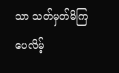သာ သတ်မှတ်မိကြပေလိမ့်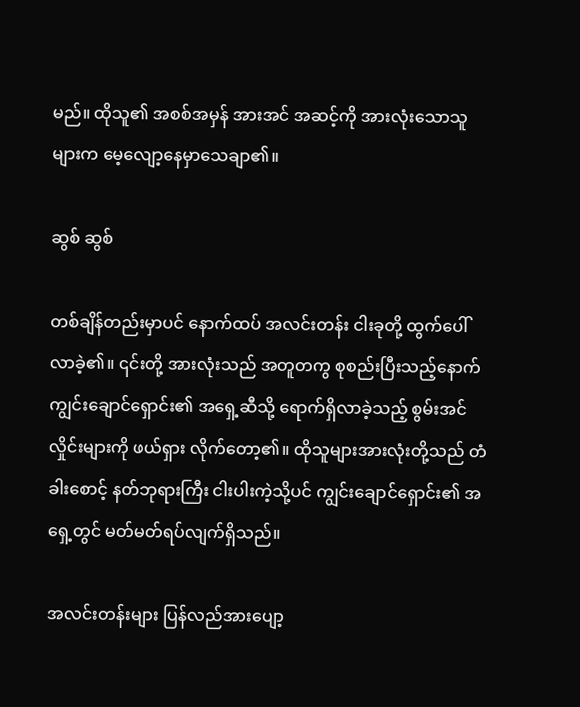မည်။ ထိုသူ၏ အစစ်အမှန် အားအင် အဆင့်ကို အားလုံးသောသူများက မေ့လျော့နေမှာသေချာ၏။

ဆွစ် ဆွစ်

တစ်ချိန်တည်းမှာပင် နောက်ထပ် အလင်းတန်း ငါးခုတို့ ထွက်ပေါ်လာခဲ့၏။ ၎င်းတို့ အားလုံးသည် အတူတကွ စုစည်းပြီးသည့်နောက် ကျွင်းချောင်ရှောင်း၏ အရှေ့ဆီသို့ ရောက်ရှိလာခဲ့သည့် စွမ်းအင်လှိုင်းများကို ဖယ်ရှား လိုက်တော့၏။ ထိုသူများအားလုံးတို့သည် တံခါးစောင့် နတ်ဘုရားကြီး ငါးပါးကဲ့သို့ပင် ကျွင်းချောင်ရှောင်း၏ အရှေ့တွင် မတ်မတ်ရပ်လျက်ရှိသည်။

အလင်းတန်းများ ပြန်လည်အားပျော့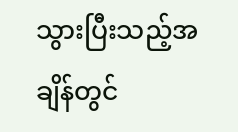သွားပြီးသည့်အချိန်တွင်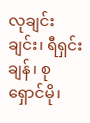လုချင်းချင်း၊ ရီရှင်းချန်၊ စုရှောင်မို၊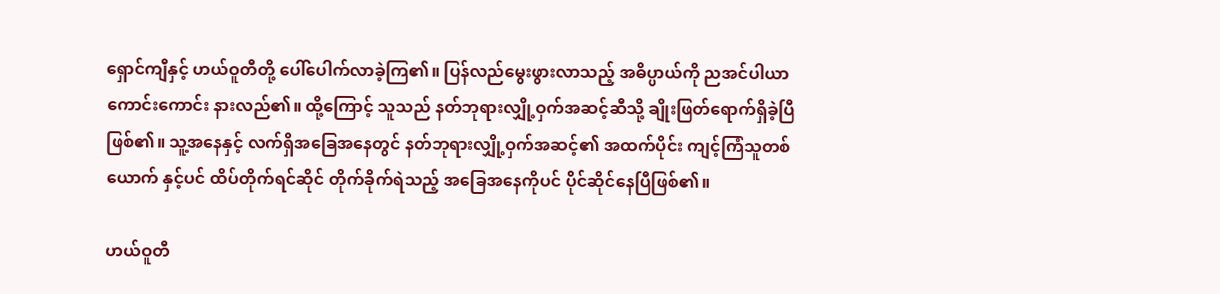ရှောင်ကျီနှင့် ဟယ်ဝူတီတို့ ပေါ်ပေါက်လာခဲ့ကြ၏။ ပြန်လည်မွေးဖွားလာသည့် အဓိပ္ပာယ်ကို ညအင်ပါယာ ကောင်းကောင်း နားလည်၏။ ထို့ကြောင့် သူသည် နတ်ဘုရားလျှို့ဝှက်အဆင့်ဆီသို့ ချိုးဖြတ်ရောက်ရှိခဲ့ပြီ ဖြစ်၏။ သူ့အနေနှင့် လက်ရှိအခြေအနေတွင် နတ်ဘုရားလျှို့ဝှက်အဆင့်၏ အထက်ပိုင်း ကျင့်ကြံသူတစ်ယောက် နှင့်ပင် ထိပ်တိုက်ရင်ဆိုင် တိုက်ခိုက်ရဲသည့် အခြေအနေကိုပင် ပိုင်ဆိုင်နေပြီဖြစ်၏။

ဟယ်ဝူတီ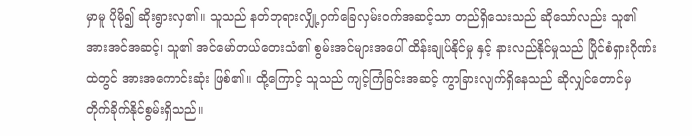မှာမူ ပိုမို၍ ဆိုးရွားလှ၏။ သူသည် နတ်ဘုရားလျှို့ဝှက်ခြေလှမ်းဝက်အဆင့်သာ တည်ရှိသေးသည် ဆိုသော်လည်း သူ၏ အားအင်အဆင့်၊ သူ၏ အင်မော်တယ်တေးသံ၏ စွမ်းအင်များအပေါ် ထိန်းချုပ်နိုင်မှု နှင့် နားလည်နိုင်မှုသည် ပြိုင်စံရှားဂိုဏ်းထဲတွင် အားအကောင်းဆုံး ဖြစ်၏။ ထို့ကြောင့် သူသည် ကျင့်ကြံခြင်းအဆင့် ကွာခြားလျက်ရှိနေသည် ဆိုလျှင်တောင်မှ တိုက်ခိုက်နိုင်စွမ်းရှိသည်။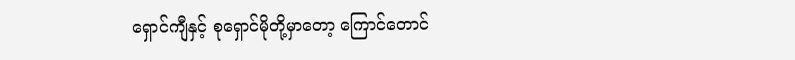ရှောင်ကျီနှင့် စုရှောင်မိုတို့မှာတော့ ကြောင်တောင်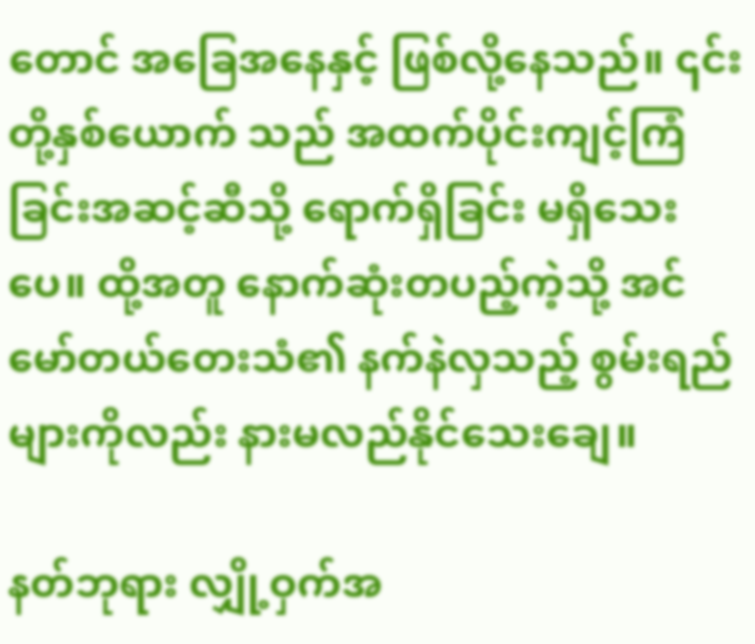တောင် အခြေအနေနှင့် ဖြစ်လို့နေသည်။ ၎င်းတို့နှစ်ယောက် သည် အထက်ပိုင်းကျင့်ကြံခြင်းအဆင့်ဆီသို့ ရောက်ရှိခြင်း မရှိသေးပေ။ ထို့အတူ နောက်ဆုံးတပည့်ကဲ့သို့ အင်မော်တယ်တေးသံ၏ နက်နဲလှသည့် စွမ်းရည်များကိုလည်း နားမလည်နိုင်သေးချေ။

နတ်ဘုရား လျှို့ဝှက်အ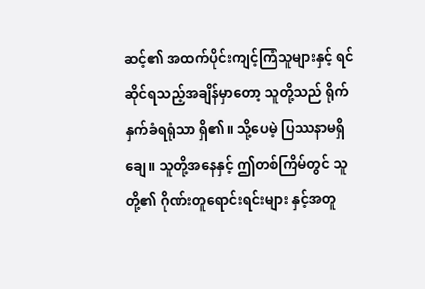ဆင့်၏ အထက်ပိုင်းကျင့်ကြံသူများနှင့် ရင်ဆိုင်ရသည့်အချိန်မှာတော့ သူတို့သည် ရိုက်နှက်ခံရရုံသာ ရှိ၏။ သို့ပေမဲ့ ပြဿနာမရှိချေ။ သူတို့အနေနှင့် ဤတစ်ကြိမ်တွင် သူတို့၏ ဂိုဏ်းတူရောင်းရင်းများ နှင့်အတူ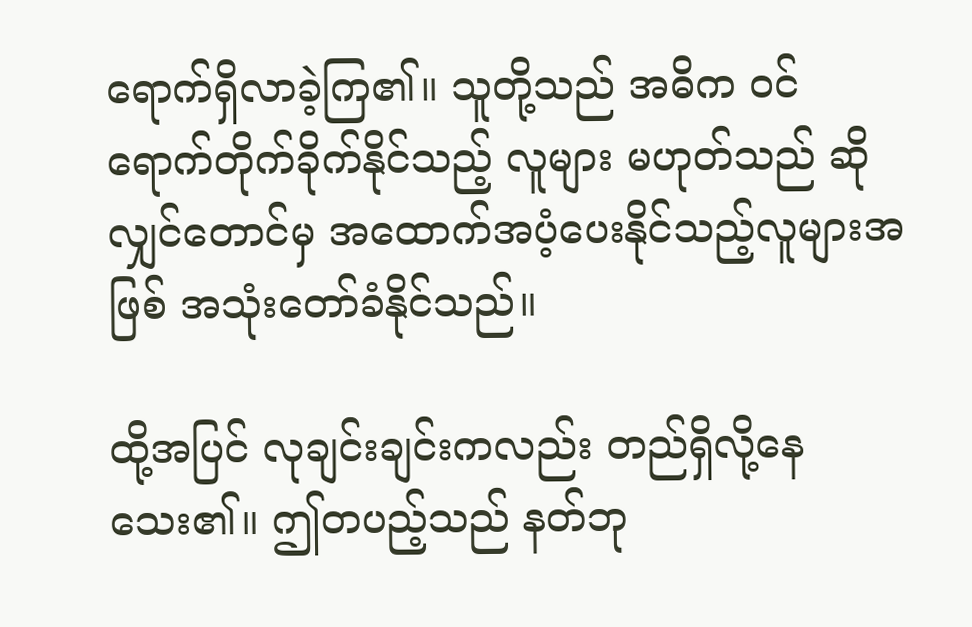ရောက်ရှိလာခဲ့ကြ၏။ သူတို့သည် အဓိက ဝင်ရောက်တိုက်ခိုက်နိုင်သည့် လူများ မဟုတ်သည် ဆိုလျှင်တောင်မှ အထောက်အပံ့ပေးနိုင်သည့်လူများအဖြစ် အသုံးတော်ခံနိုင်သည်။

ထို့အပြင် လုချင်းချင်းကလည်း တည်ရှိလို့နေသေး၏။ ဤတပည့်သည် နတ်ဘု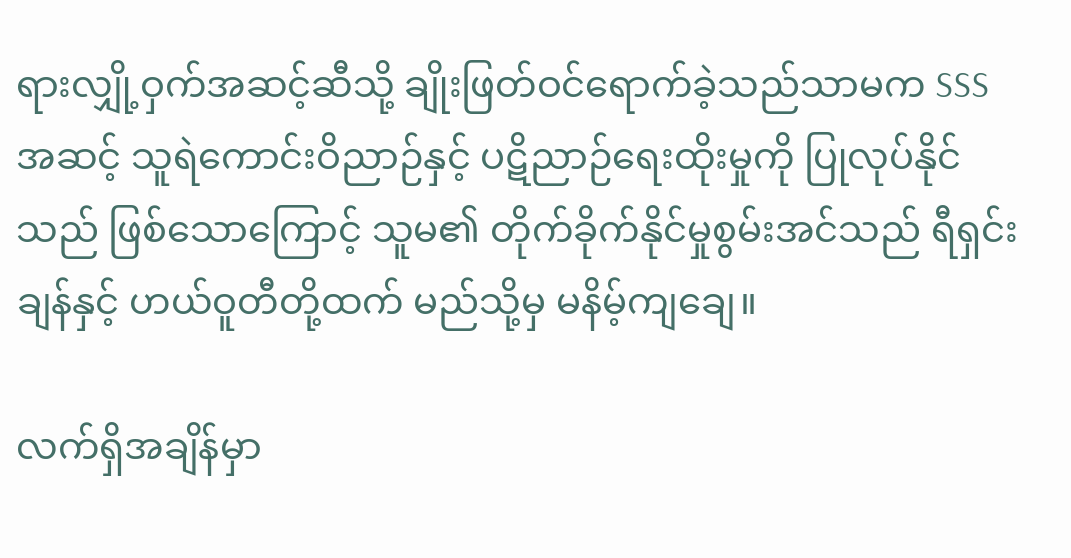ရားလျှို့ဝှက်အဆင့်ဆီသို့ ချိုးဖြတ်ဝင်ရောက်ခဲ့သည်သာမက SSS အဆင့် သူရဲကောင်းဝိညာဉ်နှင့် ပဋိညာဉ်ရေးထိုးမှုကို ပြုလုပ်နိုင်သည် ဖြစ်သောကြောင့် သူမ၏ တိုက်ခိုက်နိုင်မှုစွမ်းအင်သည် ရီရှင်းချန်နှင့် ဟယ်ဝူတီတို့ထက် မည်သို့မှ မနိမ့်ကျချေ။

လက်ရှိအချိန်မှာ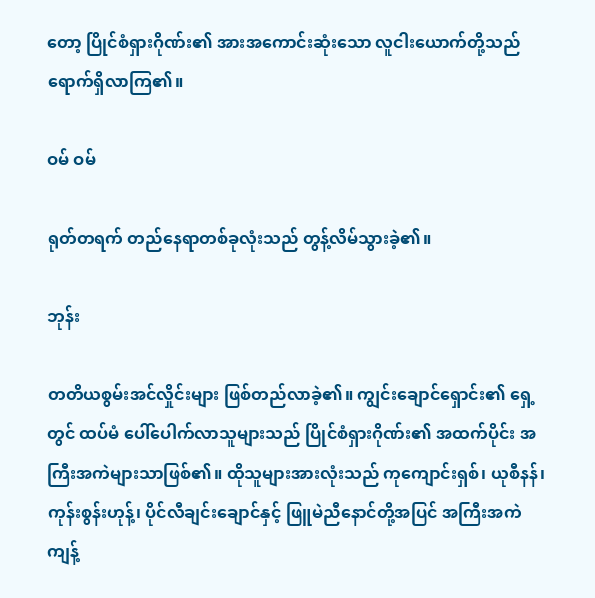တော့ ပြိုင်စံရှားဂိုဏ်း၏ အားအကောင်းဆုံးသော လူငါးယောက်တို့သည် ရောက်ရှိလာကြ၏။

ဝမ် ဝမ်

ရုတ်တရက် တည်နေရာတစ်ခုလုံးသည် တွန့်လိမ်သွားခဲ့၏။

ဘုန်း

တတိယစွမ်းအင်လှိုင်းများ ဖြစ်တည်လာခဲ့၏။ ကျွင်းချောင်ရှောင်း၏ ရှေ့တွင် ထပ်မံ ပေါ်ပေါက်လာသူများသည် ပြိုင်စံရှားဂိုဏ်း၏ အထက်ပိုင်း အကြီးအကဲများသာဖြစ်၏။ ထိုသူများအားလုံးသည် ကုကျောင်းရှစ်၊ ယုစီနန်၊ ကုန်းစွန်းဟုန့်၊ ပိုင်လီချင်းချောင်နှင့် ဖြူမဲညီနောင်တို့အပြင် အကြီးအကဲကျန့်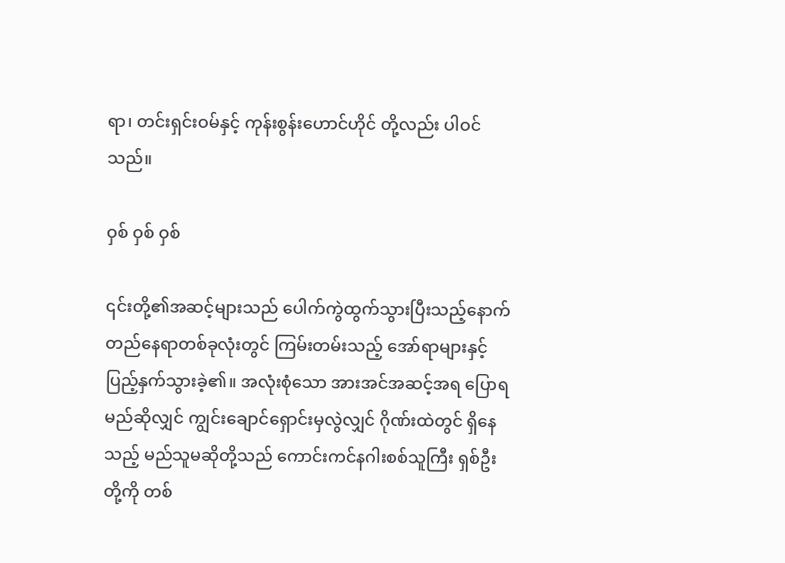ရာ၊ တင်းရှင်းဝမ်နှင့် ကုန်းစွန်းဟောင်ဟိုင် တို့လည်း ပါဝင်သည်။

ဝှစ် ဝှစ် ဝှစ်

၎င်းတို့၏အဆင့်များသည် ပေါက်ကွဲထွက်သွားပြီးသည့်နောက် တည်နေရာတစ်ခုလုံးတွင် ကြမ်းတမ်းသည့် အော်ရာများနှင့် ပြည့်နှက်သွားခဲ့၏။ အလုံးစုံသော အားအင်အဆင့်အရ ပြောရမည်ဆိုလျှင် ကျွင်းချောင်ရှောင်းမှလွဲလျှင် ဂိုဏ်းထဲတွင် ရှိနေသည့် မည်သူမဆိုတို့သည် ကောင်းကင်နဂါးစစ်သူကြီး ရှစ်ဦးတို့ကို တစ်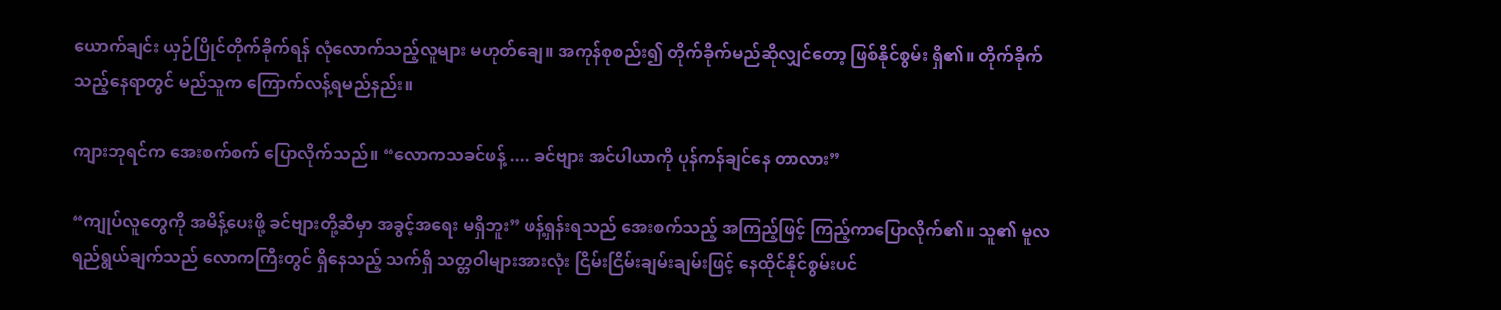ယောက်ချင်း ယှဉ်ပြိုင်တိုက်ခိုက်ရန် လုံလောက်သည့်လူများ မဟုတ်ချေ။ အကုန်စုစည်း၍ တိုက်ခိုက်မည်ဆိုလျှင်တော့ ဖြစ်နိုင်စွမ်း ရှိ၏။ တိုက်ခိုက်သည့်နေရာတွင် မည်သူက ကြောက်လန့်ရမည်နည်း။

ကျားဘုရင်က အေးစက်စက် ပြောလိုက်သည်။ “လောကသခင်ဖန့် .... ခင်ဗျား အင်ပါယာကို ပုန်ကန်ချင်နေ တာလား”

“ကျုပ်လူတွေကို အမိန့်ပေးဖို့ ခင်ဗျားတို့ဆီမှာ အခွင့်အရေး မရှိဘူး” ဖန့်ရှန်းရသည် အေးစက်သည့် အကြည့်ဖြင့် ကြည့်ကာပြောလိုက်၏။ သူ၏ မူလရည်ရွယ်ချက်သည် လောကကြီးတွင် ရှိနေသည့် သက်ရှိ သတ္တဝါများအားလုံး ငြိမ်းငြိမ်းချမ်းချမ်းဖြင့် နေထိုင်နိုင်စွမ်းပင်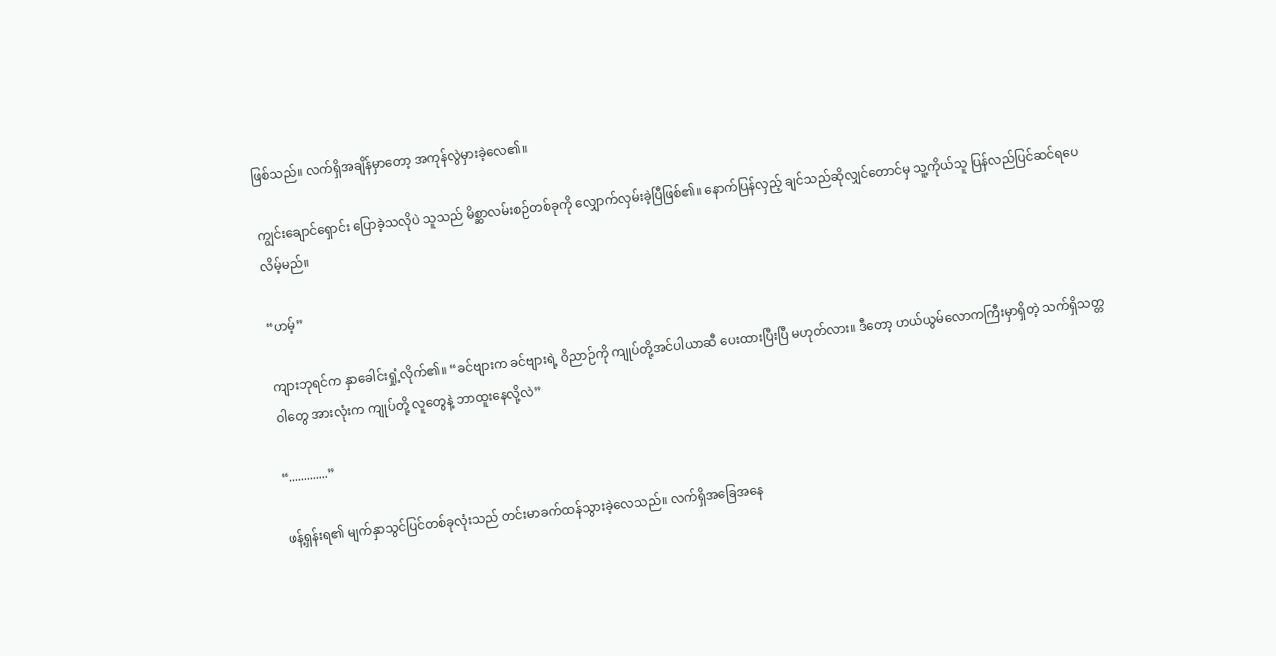ဖြစ်သည်။ လက်ရှိအချိန်မှာတော့ အကုန်လွဲမှားခဲ့လေ၏။

ကျွင်းချောင်ရှောင်း ပြောခဲ့သလိုပဲ သူသည် မိစ္ဆာလမ်းစဉ်တစ်ခုကို လျှောက်လှမ်းခဲ့ပြီဖြစ်၏။ နောက်ပြန်လှည့် ချင်သည်ဆိုလျှင်တောင်မှ သူ့ကိုယ်သူ ပြန်လည်ပြင်ဆင်ရပေလိမ့်မည်။

“ဟမ့်”

ကျားဘုရင်က နှာခေါင်းရှုံ့လိုက်၏။ “ခင်ဗျားက ခင်ဗျားရဲ့ ဝိညာဉ်ကို ကျုပ်တို့အင်ပါယာဆီ ပေးထားပြီးပြီ မဟုတ်လား။ ဒီတော့ ဟယ်ယွမ်လောကကြီးမှာရှိတဲ့ သက်ရှိသတ္တဝါတွေ အားလုံးက ကျုပ်တို့ လူတွေနဲ့ ဘာထူးနေလို့လဲ”

“.............”

ဖန့်ရှန်းရ၏ မျက်နှာသွင်ပြင်တစ်ခုလုံးသည် တင်းမာခက်ထန်သွားခဲ့လေသည်။ လက်ရှိအခြေအနေ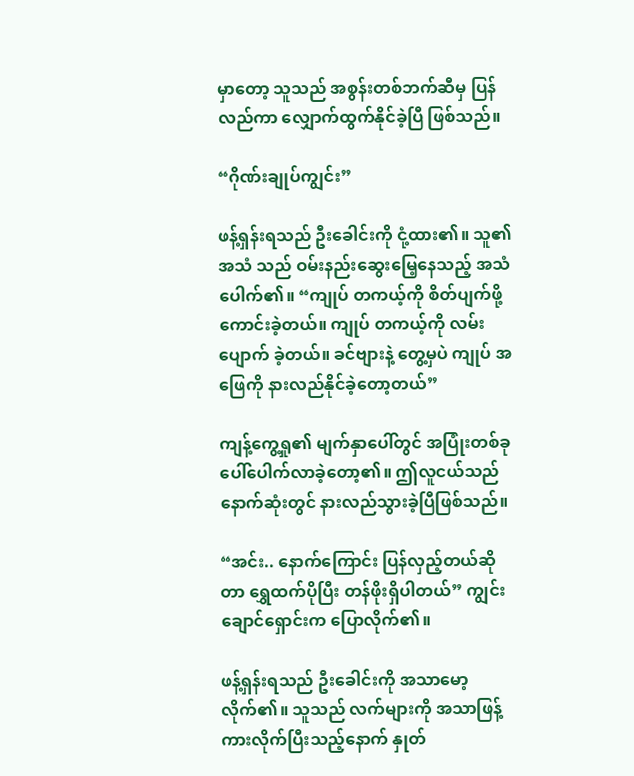မှာတော့ သူသည် အစွန်းတစ်ဘက်ဆီမှ ပြန်လည်ကာ လျှောက်ထွက်နိုင်ခဲ့ပြီ ဖြစ်သည်။

“ဂိုဏ်းချုပ်ကျွင်း”

ဖန့်ရှန်းရသည် ဦးခေါင်းကို ငုံ့ထား၏။ သူ၏အသံ သည် ဝမ်းနည်းဆွေးမြေ့နေသည့် အသံပေါက်၏။ “ကျုပ် တကယ့်ကို စိတ်ပျက်ဖို့ ကောင်းခဲ့တယ်။ ကျုပ် တကယ့်ကို လမ်းပျောက် ခဲ့တယ်။ ခင်ဗျားနဲ့ တွေ့မှပဲ ကျုပ် အဖြေကို နားလည်နိုင်ခဲ့တော့တယ်”

ကျန့်ကွေ့ရှု၏ မျက်နှာပေါ်တွင် အပြုံးတစ်ခု ပေါ်ပေါက်လာခဲ့တော့၏။ ဤလူငယ်သည် နောက်ဆုံးတွင် နားလည်သွားခဲ့ပြီဖြစ်သည်။

“အင်း.. နောက်ကြောင်း ပြန်လှည့်တယ်ဆိုတာ ရွှေထက်ပိုပြီး တန်ဖိုးရှိပါတယ်” ကျွင်းချောင်ရှောင်းက ပြောလိုက်၏။

ဖန့်ရှန်းရသည် ဦးခေါင်းကို အသာမော့လိုက်၏။ သူသည် လက်များကို အသာဖြန့်ကားလိုက်ပြီးသည့်နောက် နှုတ်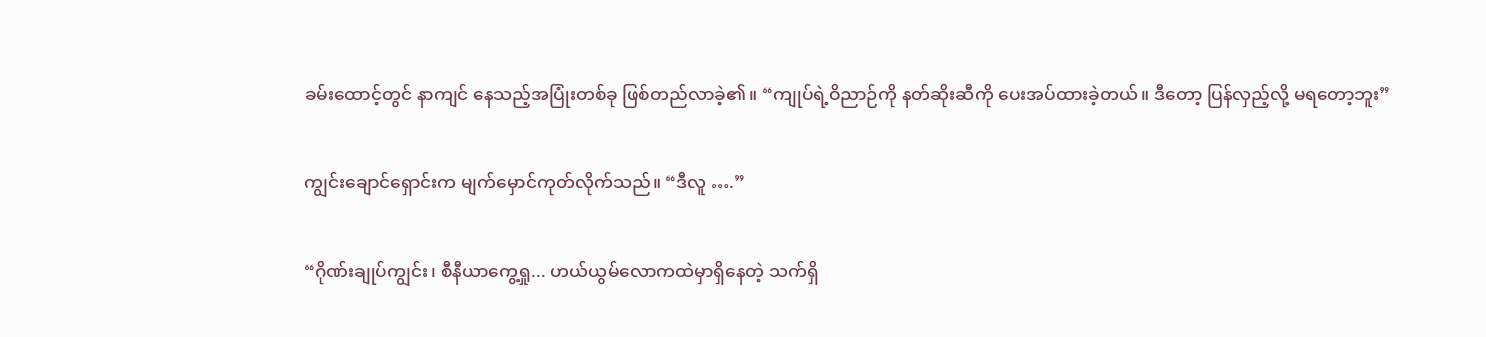ခမ်းထောင့်တွင် နာကျင် နေသည့်အပြုံးတစ်ခု ဖြစ်တည်လာခဲ့၏။ “ကျုပ်ရဲ့ဝိညာဉ်ကို နတ်ဆိုးဆီကို ပေးအပ်ထားခဲ့တယ်။ ဒီတော့ ပြန်လှည့်လို့ မရတော့ဘူး”

ကျွင်းချောင်ရှောင်းက မျက်မှောင်ကုတ်လိုက်သည်။ “ဒီလူ ….”

“ဂိုဏ်းချုပ်ကျွင်း၊ စီနီယာကွေ့ရှု... ဟယ်ယွမ်လောကထဲမှာရှိနေတဲ့ သက်ရှိ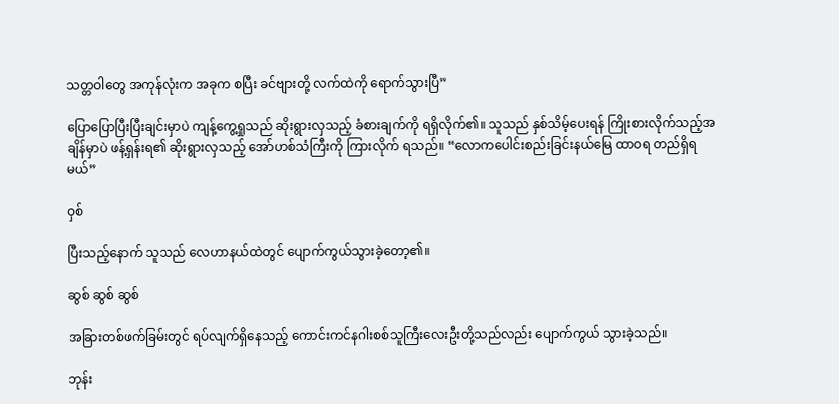သတ္တဝါတွေ အကုန်လုံးက အခုက စပြီး ခင်ဗျားတို့ လက်ထဲကို ရောက်သွားပြီ”

ပြောပြောပြီးပြီးချင်းမှာပဲ ကျန့်ကွေ့ရှုသည် ဆိုးရွားလှသည့် ခံစားချက်ကို ရရှိလိုက်၏။ သူသည် နှစ်သိမ့်ပေးရန် ကြိုးစားလိုက်သည့်အချိန်မှာပဲ ဖန့်ရှန်းရ၏ ဆိုးရွားလှသည့် အော်ဟစ်သံကြီးကို ကြားလိုက် ရသည်။ “လောကပေါင်းစည်းခြင်းနယ်မြေ ထာဝရ တည်ရှိရမယ်”

ဝှစ်

ပြီးသည့်နောက် သူသည် လေဟာနယ်ထဲတွင် ပျောက်ကွယ်သွားခဲ့တော့၏။

ဆွစ် ဆွစ် ဆွစ်

အခြားတစ်ဖက်ခြမ်းတွင် ရပ်လျက်ရှိနေသည့် ကောင်းကင်နဂါးစစ်သူကြီးလေးဦးတို့သည်လည်း ပျောက်ကွယ် သွားခဲ့သည်။

ဘုန်း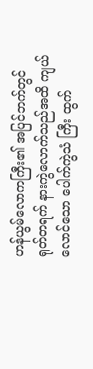ဟန်ယွမ်လောကကြီး၏ အပြင်ဘက်တွင် ရုတ်တရက် နားကွဲလောက်သည်အထိ ကျယ်လောင်သော ပေါက်ကွဲသံ ကြီး ထွက်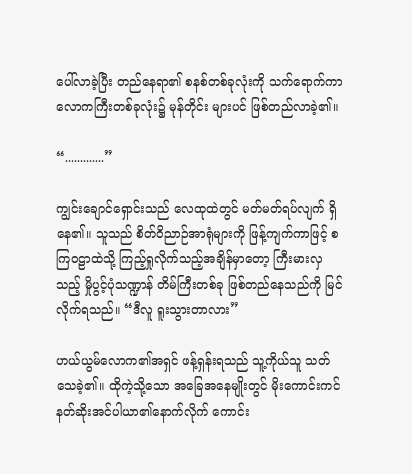ပေါ်လာခဲ့ပြီး တည်နေရာ၏ စနစ်တစ်ခုလုံးကို သက်ရောက်ကာ လောကကြီးတစ်ခုလုံး၌ မုန်တိုင်း များပင် ဖြစ်တည်လာခဲ့၏။

“.............”

ကျွင်းချောင်ရှောင်းသည် လေထုထဲတွင် မတ်မတ်ရပ်လျက် ရှိနေ၏။ သူသည် စိတ်ဝိညာဉ်အာရုံများကို ဖြန့်ကျက်ကာဖြင့် စကြဝဠာထဲသို့ ကြည့်ရှုလိုက်သည့်အချိန်မှာတော့ ကြီးမားလှသည့် မှိုပွင့်ပုံသဏ္ဍာန် တိမ်ကြီးတစ်ခု ဖြစ်တည်နေသည်ကို မြင်လိုက်ရသည်။ “ဒီလူ ရူးသွားတာလား”

ဟယ်ယွမ်လောက၏အရှင် ဖန့်ရှန်းရသည် သူ့ကိုယ်သူ သတ်သေခဲ့၏။ ထိုကဲ့သို့သော အခြေအနေမျိုးတွင် မိုးကောင်းကင်နတ်ဆိုးအင်ပါယာ၏နောက်လိုက် ကောင်း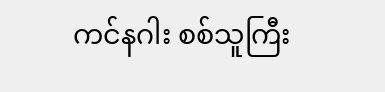ကင်နဂါး စစ်သူကြီး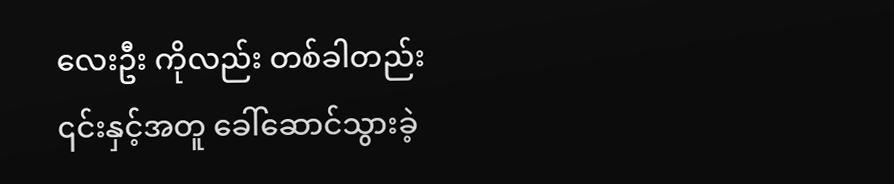လေးဦး ကိုလည်း တစ်ခါတည်း ၎င်းနှင့်အတူ ခေါ်ဆောင်သွားခဲ့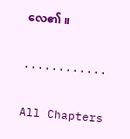လေ၏။

............

All Chapters